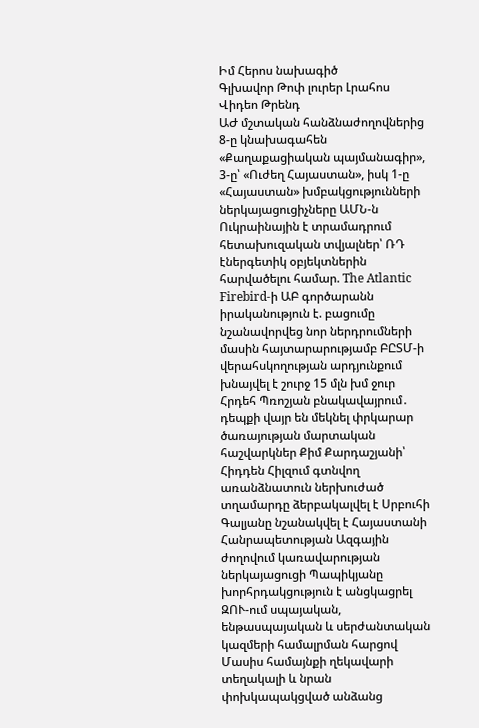Իմ Հերոս նախագիծ
Գլխավոր Թոփ լուրեր Լրահոս Վիդեո Թրենդ
ԱԺ մշտական հանձնաժողովներից 8-ը կնախագահեն «Քաղաքացիական պայմանագիր», 3-ը՝ «Ուժեղ Հայաստան», իսկ 1-ը «Հայաստան» խմբակցությունների ներկայացուցիչները ԱՄՆ-ն Ուկրաինային է տրամադրում հետախուզական տվյալներ՝ ՌԴ էներգետիկ օբյեկտներին հարվածելու համար. The Atlantic Firebird-ի ԱԲ գործարանն իրականություն է. բացումը նշանավորվեց նոր ներդրումների մասին հայտարարությամբ ԲԸՏՄ-ի վերահսկողության արդյունքում խնայվել է շուրջ 15 մլն խմ ջուր Հրդեհ Պռոշյան բնակավայրում․ դեպքի վայր են մեկնել փրկարար ծառայության մարտական հաշվարկներ Քիմ Քարդաշյանի՝ Հիդդեն Հիլզում գտնվող առանձնատուն ներխուժած տղամարդը ձերբակալվել է Սրբուհի Գալյանը նշանակվել է Հայաստանի Հանրապետության Ազգային ժողովում կառավարության ներկայացուցի Պապիկյանը խորհրդակցություն է անցկացրել ԶՈՒ-ում սպայական, ենթասպայական և սերժանտական կազմերի համալրման հարցով Մասիս համայնքի ղեկավարի տեղակալի և նրան փոխկապակցված անձանց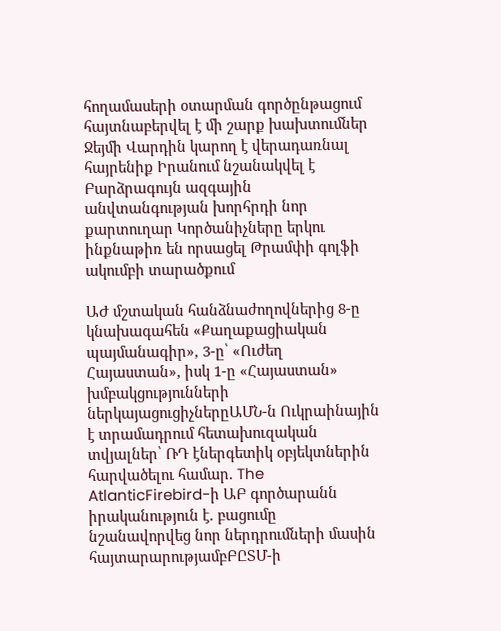հողամասերի օտարման գործընթացում հայտնաբերվել է մի շարք խախտումներ Ջեյմի Վարդին կարող է վերադառնալ հայրենիք Իրանում նշանակվել է Բարձրագույն ազգային անվտանգության խորհրդի նոր քարտուղար Կործանիչները երկու ինքնաթիռ են որսացել Թրամփի գոլֆի ակումբի տարածքում

ԱԺ մշտական հանձնաժողովներից 8-ը կնախագահեն «Քաղաքացիական պայմանագիր», 3-ը՝ «Ուժեղ Հայաստան», իսկ 1-ը «Հայաստան» խմբակցությունների ներկայացուցիչներըԱՄՆ-ն Ուկրաինային է տրամադրում հետախուզական տվյալներ՝ ՌԴ էներգետիկ օբյեկտներին հարվածելու համար. The AtlanticFirebird-ի ԱԲ գործարանն իրականություն է. բացումը նշանավորվեց նոր ներդրումների մասին հայտարարությամբԲԸՏՄ-ի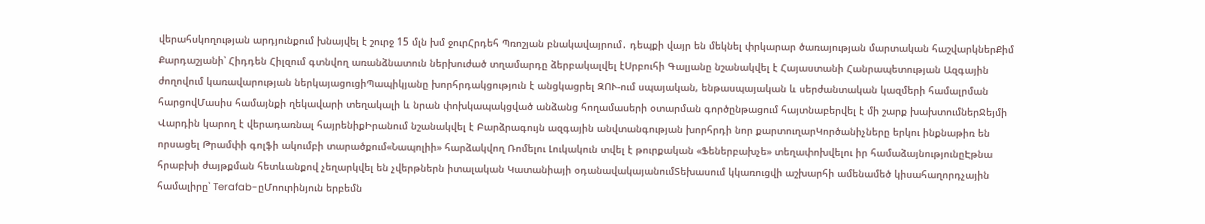վերահսկողության արդյունքում խնայվել է շուրջ 15 մլն խմ ջուրՀրդեհ Պռոշյան բնակավայրում․ դեպքի վայր են մեկնել փրկարար ծառայության մարտական հաշվարկներՔիմ Քարդաշյանի՝ Հիդդեն Հիլզում գտնվող առանձնատուն ներխուժած տղամարդը ձերբակալվել էՍրբուհի Գալյանը նշանակվել է Հայաստանի Հանրապետության Ազգային ժողովում կառավարության ներկայացուցիՊապիկյանը խորհրդակցություն է անցկացրել ԶՈՒ-ում սպայական, ենթասպայական և սերժանտական կազմերի համալրման հարցովՄասիս համայնքի ղեկավարի տեղակալի և նրան փոխկապակցված անձանց հողամասերի օտարման գործընթացում հայտնաբերվել է մի շարք խախտումներՋեյմի Վարդին կարող է վերադառնալ հայրենիքԻրանում նշանակվել է Բարձրագույն ազգային անվտանգության խորհրդի նոր քարտուղարԿործանիչները երկու ինքնաթիռ են որսացել Թրամփի գոլֆի ակումբի տարածքում«Նապոլիի» հարձակվող Ռոմելու Լուկակուն տվել է թուրքական «Ֆեներբախչե» տեղափոխվելու իր համաձայնությունըԷթնա հրաբխի ժայթքման հետևանքով չեղարկվել են չվերթներն իտալական Կատանիայի օդանավակայանումՏեխասում կկառուցվի աշխարհի ամենամեծ կիսահաղորդչային համալիրը՝ Terafab-ըՄոուրինյուն երբեմն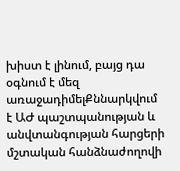խիստ է լինում, բայց դա օգնում է մեզ առաջադիմելՔննարկվում է ԱԺ պաշտպանության և անվտանգության հարցերի մշտական հանձնաժողովի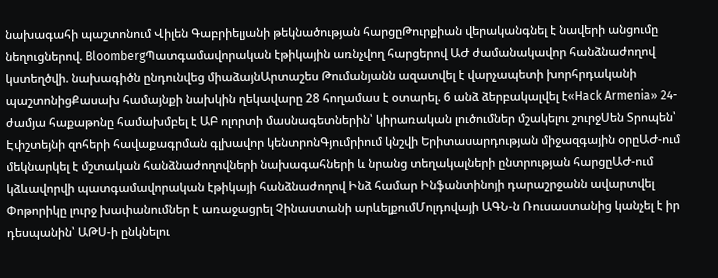նախագահի պաշտոնում Վիլեն Գաբրիելյանի թեկնածության հարցըԹուրքիան վերականգնել է նավերի անցումը նեղուցներով. BloombergՊատգամավորական էթիկային առնչվող հարցերով ԱԺ ժամանակավոր հանձնաժողով կստեղծվի. նախագիծն ընդունվեց միաձայնԱրտաշես Թումանյանն ազատվել է վարչապետի խորհրդականի պաշտոնիցՔասախ համայնքի նախկին ղեկավարը 28 հողամաս է օտարել. 6 անձ ձերբակալվել է«Hack Armenia» 24-ժամյա հաքաթոնը համախմբել է ԱԲ ոլորտի մասնագետներին՝ կիրառական լուծումներ մշակելու շուրջՍեն Տրոպեն՝ Էփշտեյնի զոհերի հավաքագրման գլխավոր կենտրոնԳյումրիում կնշվի Երիտասարդության միջազգային օրըԱԺ-ում մեկնարկել է մշտական հանձնաժողովների նախագահների և նրանց տեղակալների ընտրության հարցըԱԺ-ում կձևավորվի պատգամավորական էթիկայի հանձնաժողով Ինձ համար Ինֆանտինոյի դարաշրջանն ավարտվել Փոթորիկը լուրջ խափանումներ է առաջացրել Չինաստանի արևելքումՄոլդովայի ԱԳՆ-ն Ռուսաստանից կանչել է իր դեսպանին՝ ԱԹՍ-ի ընկնելու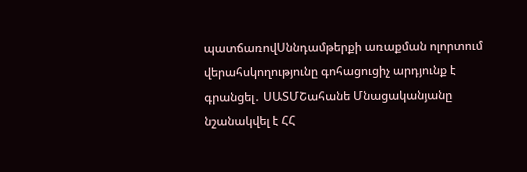պատճառովՍննդամթերքի առաքման ոլորտում վերահսկողությունը գոհացուցիչ արդյունք է գրանցել․ ՍԱՏՄՇահանե Մնացականյանը նշանակվել է ՀՀ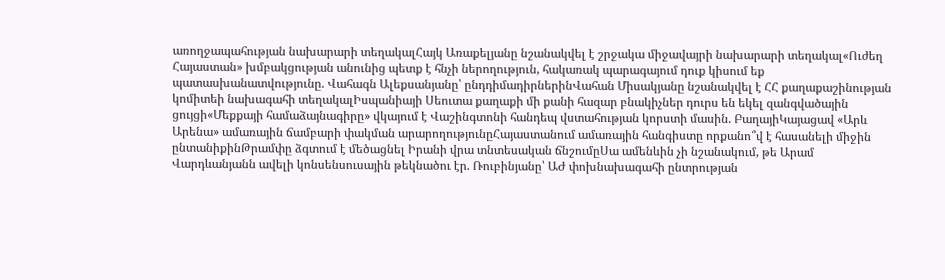առողջապահության նախարարի տեղակալՀայկ Առաքելյանը նշանակվել է շրջակա միջավայրի նախարարի տեղակալ«Ուժեղ Հայաստան» խմբակցության անունից պետք է հնչի ներողություն, հակառակ պարագայում դուք կիսում եք պատասխանատվությունը. Վահագն Ալեքսանյանը՝ ընդդիմադիրներինՎահան Միսակյանը նշանակվել է ՀՀ քաղաքաշինության կոմիտեի նախագահի տեղակալԻսպանիայի Սեուտա քաղաքի մի քանի հազար բնակիչներ դուրս են եկել զանգվածային ցույցի«Մեքքայի համաձայնագիրը» վկայում է Վաշինգտոնի հանդեպ վստահության կորստի մասին. ԲաղայիԿայացավ «Արև Արենա» ամառային ճամբարի փակման արարողությունըՀայաստանում ամառային հանգիստը որքանո՞վ է հասանելի միջին ընտանիքինԹրամփը ձգտում է մեծացնել Իրանի վրա տնտեսական ճնշումըՍա ամենևին չի նշանակում, թե Արամ Վարդևանյանն ավելի կոնսենսուսային թեկնածու էր. Ռուբինյանը՝ ԱԺ փոխնախագահի ընտրության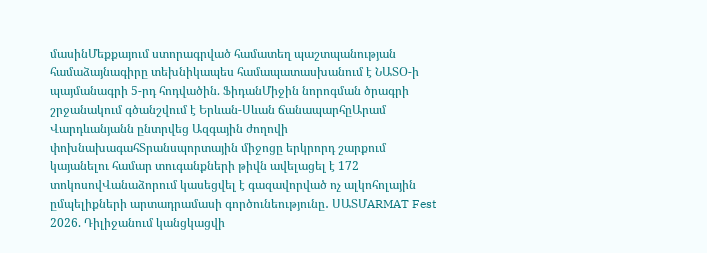մասինՄեքքայում ստորագրված համատեղ պաշտպանության համաձայնագիրը տեխնիկապես համապատասխանում է ՆԱՏՕ-ի պայմանագրի 5-րդ հոդվածին. ՖիդանՄիջին նորոգման ծրագրի շրջանակում գծանշվում է Երևան-Սևան ճանապարհըԱրամ Վարդևանյանն ընտրվեց Ազգային ժողովի փոխնախագահՏրանսպորտային միջոցը երկրորդ շարքում կայանելու համար տուգանքների թիվն ավելացել է 172 տոկոսովՎանաձորում կասեցվել է գազավորված ոչ ալկոհոլային ըմպելիքների արտադրամասի գործունեությունը․ ՍԱՏՄARMAT Fest 2026. Դիլիջանում կանցկացվի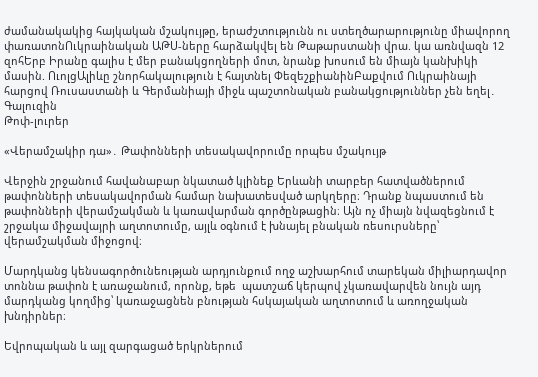ժամանակակից հայկական մշակույթը, երաժշտությունն ու ստեղծարարությունը միավորող փառատոնՈւկրաինական ԱԹՍ-ները հարձակվել են Թաթարստանի վրա. կա առնվազն 12 զոհԵրբ Իրանը գալիս է մեր բանակցողների մոտ, նրանք խոսում են միայն կանխիկի մասին. ՈւոլցԱլիևը շնորհակալություն է հայտնել ՓեզեշքիանինԲաքվում Ուկրաինայի հարցով Ռուսաստանի և Գերմանիայի միջև պաշտոնական բանակցություններ չեն եղել․ Գալուզին
Թոփ-լուրեր

«Վերամշակիր դա»․ Թափոնների տեսակավորումը որպես մշակույթ

Վերջին շրջանում հավանաբար նկատած կլինեք Երևանի տարբեր հատվածներում թափոնների տեսակավորման համար նախատեսված արկղերը։ Դրանք նպաստում են թափոնների վերամշակման և կառավարման գործընթացին։ Այն ոչ միայն նվազեցնում է շրջակա միջավայրի աղտոտումը, այլև օգնում է խնայել բնական ռեսուրսները՝ վերամշակման միջոցով։

Մարդկանց կենսագործունեության արդյունքում ողջ աշխարհում տարեկան միլիարդավոր տոննա թափոն է առաջանում, որոնք, եթե  պատշաճ կերպով չկառավարվեն նույն այդ մարդկանց կողմից՝ կառաջացնեն բնության հսկայական աղտոտում և առողջական խնդիրներ։

Եվրոպական և այլ զարգացած երկրներում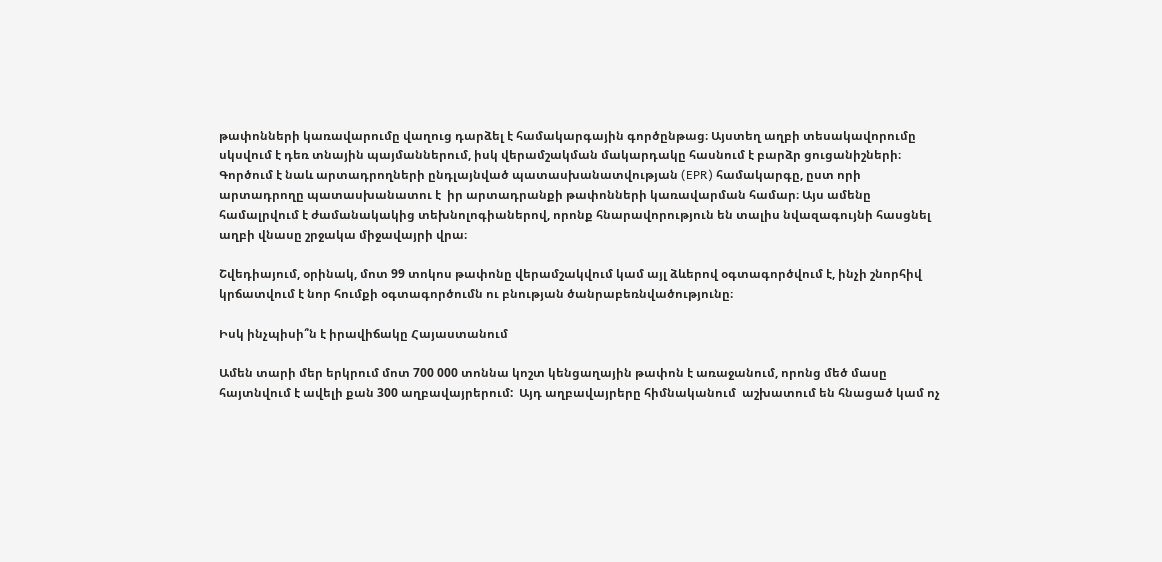թափոնների կառավարումը վաղուց դարձել է համակարգային գործընթաց։ Այստեղ աղբի տեսակավորումը սկսվում է դեռ տնային պայմաններում, իսկ վերամշակման մակարդակը հասնում է բարձր ցուցանիշների։ Գործում է նաև արտադրողների ընդլայնված պատասխանատվության (EPR) համակարգը, ըստ որի արտադրողը պատասխանատու է  իր արտադրանքի թափոնների կառավարման համար։ Այս ամենը համալրվում է ժամանակակից տեխնոլոգիաներով, որոնք հնարավորություն են տալիս նվազագույնի հասցնել աղբի վնասը շրջակա միջավայրի վրա։

Շվեդիայում, օրինակ, մոտ 99 տոկոս թափոնը վերամշակվում կամ այլ ձևերով օգտագործվում է, ինչի շնորհիվ կրճատվում է նոր հումքի օգտագործումն ու բնության ծանրաբեռնվածությունը։

Իսկ ինչպիսի՞ն է իրավիճակը Հայաստանում

Ամեն տարի մեր երկրում մոտ 700 000 տոննա կոշտ կենցաղային թափոն է առաջանում, որոնց մեծ մասը հայտնվում է ավելի քան 300 աղբավայրերում:  Այդ աղբավայրերը հիմնականում  աշխատում են հնացած կամ ոչ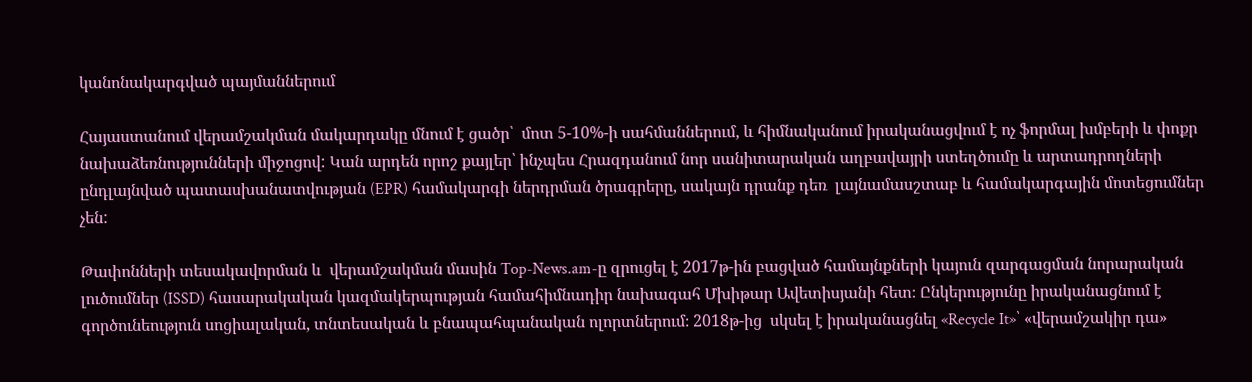կանոնակարգված պայմաններում

Հայաստանում վերամշակման մակարդակը մնում է ցածր՝  մոտ 5-10%-ի սահմաններում, և հիմնականում իրականացվում է ոչ ֆորմալ խմբերի և փոքր նախաձեռնությունների միջոցով: Կան արդեն որոշ քայլեր՝ ինչպես Հրազդանում նոր սանիտարական աղբավայրի ստեղծումը և արտադրողների ընդլայնված պատասխանատվության (EPR) համակարգի ներդրման ծրագրերը, սակայն դրանք դեռ  լայնամասշտաբ և համակարգային մոտեցումներ չեն:

Թափոնների տեսակավորման և  վերամշակման մասին Top-News.am-ը զրուցել է 2017թ-ին բացված համայնքների կայուն զարգացման նորարական լուծումներ (ISSD) հասարակական կազմակերպության համահիմնադիր նախագահ Մխիթար Ավետիսյանի հետ։ Ընկերությունը իրականացնում է գործունեություն սոցիալական, տնտեսական և բնապահպանական ոլորտներում։ 2018թ-ից  սկսել է իրականացնել «Recycle It»՝ «վերամշակիր դա»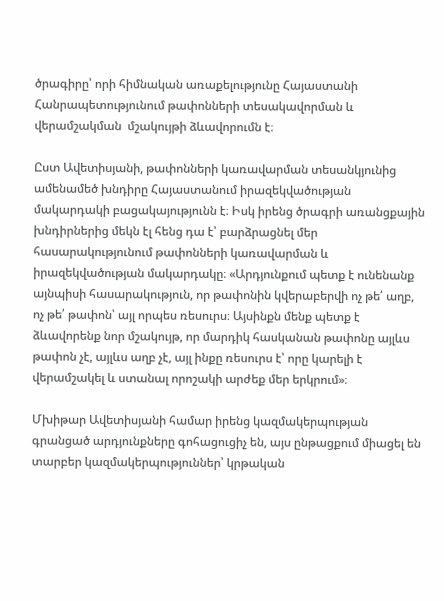ծրագիրը՝ որի հիմնական առաքելությունը Հայաստանի Հանրապետությունում թափոնների տեսակավորման և վերամշակման  մշակույթի ձևավորումն է։

Ըստ Ավետիսյանի, թափոնների կառավարման տեսանկյունից ամենամեծ խնդիրը Հայաստանում իրազեկվածության մակարդակի բացակայությունն է։ Իսկ իրենց ծրագրի առանցքային խնդիրներից մեկն էլ հենց դա է՝ բարձրացնել մեր հասարակությունում թափոնների կառավարման և իրազեկվածության մակարդակը։ «Արդյունքում պետք է ունենանք այնպիսի հասարակություն, որ թափոնին կվերաբերվի ոչ թե՛ աղբ, ոչ թե՛ թափոն՝ այլ որպես ռեսուրս։ Այսինքն մենք պետք է ձևավորենք նոր մշակույթ, որ մարդիկ հասկանան թափոնը այլևս թափոն չէ, այլևս աղբ չէ, այլ ինքը ռեսուրս է՝ որը կարելի է վերամշակել և ստանալ որոշակի արժեք մեր երկրում»։

Մխիթար Ավետիսյանի համար իրենց կազմակերպության գրանցած արդյունքները գոհացուցիչ են, այս ընթացքում միացել են տարբեր կազմակերպություններ՝ կրթական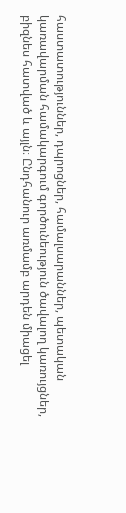հաստատություններ, դպրոցներ, համալսարաններ, պետական կառավարման համակարգում գործունեություն ծավալող կառույցներ, բիզնես հատված և այլն։ Ընդհանուր առմամբ արդեն միացել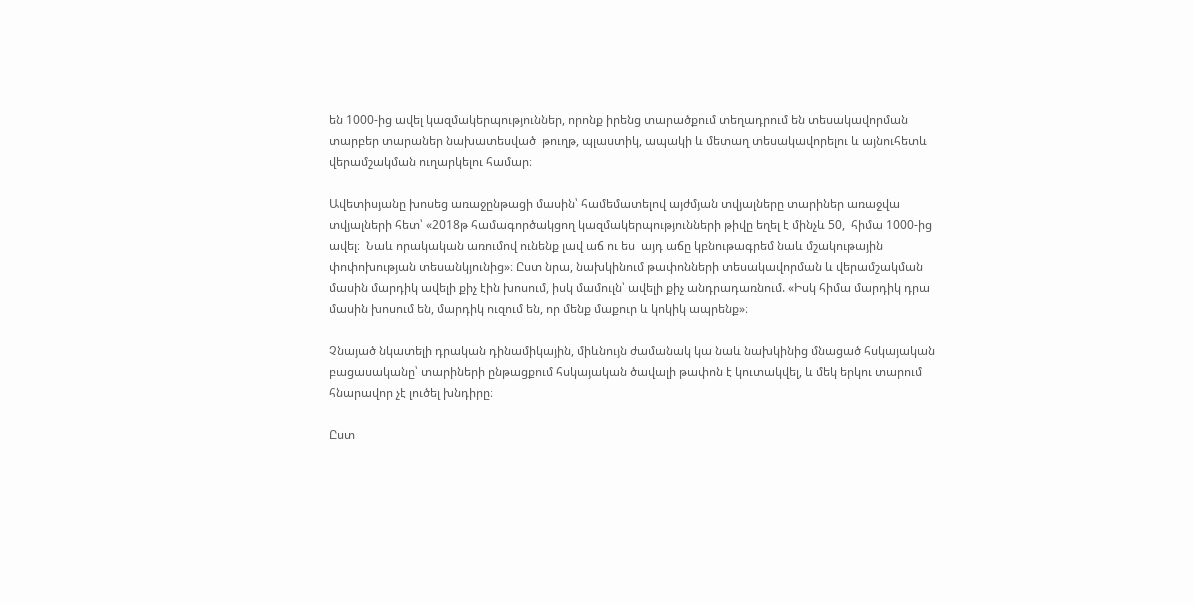են 1000-ից ավել կազմակերպություններ, որոնք իրենց տարածքում տեղադրում են տեսակավորման տարբեր տարաներ նախատեսված  թուղթ, պլաստիկ, ապակի և մետաղ տեսակավորելու և այնուհետև վերամշակման ուղարկելու համար։

Ավետիսյանը խոսեց առաջընթացի մասին՝ համեմատելով այժմյան տվյալները տարիներ առաջվա տվյալների հետ՝ «2018թ համագործակցող կազմակերպությունների թիվը եղել է մինչև 50,  հիմա 1000-ից ավել։  Նաև որակական առումով ունենք լավ աճ ու ես  այդ աճը կբնութագրեմ նաև մշակութային փոփոխության տեսանկյունից»։ Ըստ նրա, նախկինում թափոնների տեսակավորման և վերամշակման մասին մարդիկ ավելի քիչ էին խոսում, իսկ մամուլն՝ ավելի քիչ անդրադառնում. «Իսկ հիմա մարդիկ դրա մասին խոսում են, մարդիկ ուզում են, որ մենք մաքուր և կոկիկ ապրենք»։

Չնայած նկատելի դրական դինամիկային, միևնույն ժամանակ կա նաև նախկինից մնացած հսկայական բացասականը՝ տարիների ընթացքում հսկայական ծավալի թափոն է կուտակվել, և մեկ երկու տարում հնարավոր չէ լուծել խնդիրը։

Ըստ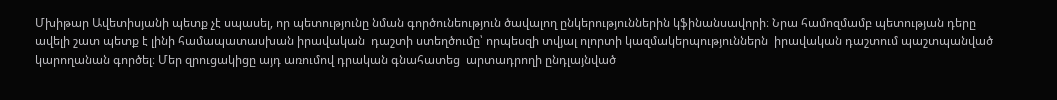Մխիթար Ավետիսյանի պետք չէ սպասել, որ պետությունը նման գործունեություն ծավալող ընկերություններին կֆինանսավորի։ Նրա համոզմամբ պետության դերը ավելի շատ պետք է լինի համապատասխան իրավական  դաշտի ստեղծումը՝ որպեսզի տվյալ ոլորտի կազմակերպություններն  իրավական դաշտում պաշտպանված կարողանան գործել։ Մեր զրուցակիցը այդ առումով դրական գնահատեց  արտադրողի ընդլայնված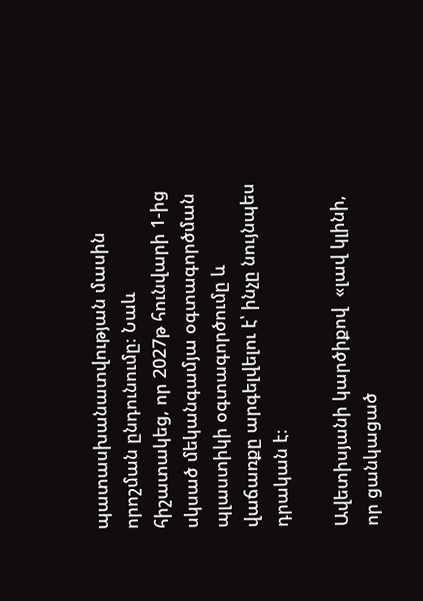պատասխանատվության մասին որոշման ընդունումը։ Նաև հիշատակեց, որ 2027թ հունվարի 1-ից սկսած մեկանգամյա օգտագործման պլաստիկի օգտագործումը և վաճառքը արգելվելու է՝ ինչը նույնպես դրական է։

Ավետիսյանի կարծիքով  «լավ կլինի, որ ցանկացած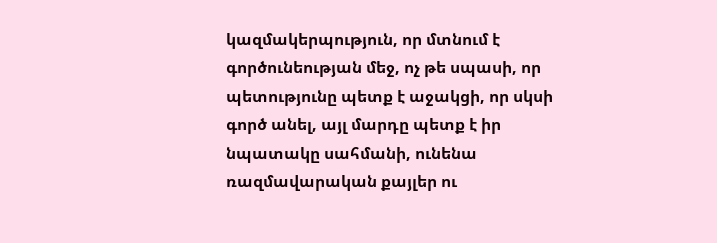կազմակերպություն, որ մտնում է  գործունեության մեջ, ոչ թե սպասի, որ պետությունը պետք է աջակցի, որ սկսի գործ անել, այլ մարդը պետք է իր նպատակը սահմանի, ունենա ռազմավարական քայլեր ու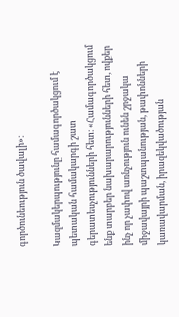գործունեություն ծավալի»։

Կազմակերպությունը համագործակցում է պետական համակարգի շատ գերատեսչությունների հետ։ «Համագործակցում ենք տարբեր նախարարությունների հետ, ովքեր ինչ որ չափով առնչություն ունեն շրջակա միջավայրի պաշտպանության, թափոնների կառավարման, իրազեկվածության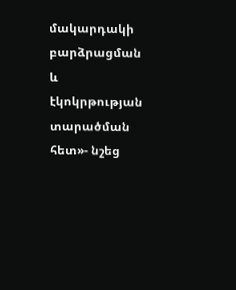մակարդակի բարձրացման և էկոկրթության տարածման հետ»- նշեց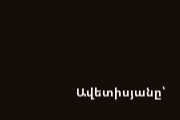Ավետիսյանը՝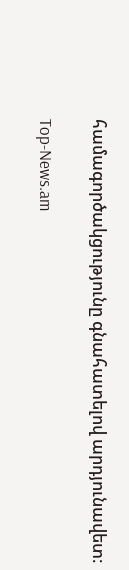համագործակցությունը գնահատելով արդյունավետ։

Top-News.am